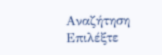Αναζήτηση
Επιλέξτε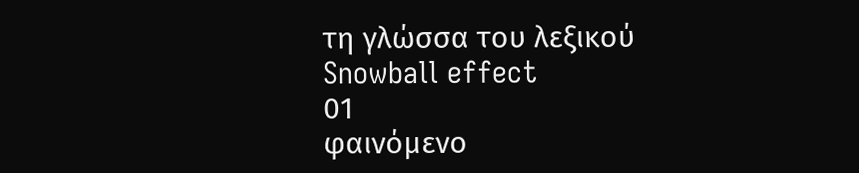τη γλώσσα του λεξικού
Snowball effect
01
φαινόμενο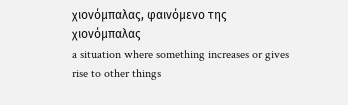χιονόμπαλας, φαινόμενο της χιονόμπαλας
a situation where something increases or gives rise to other things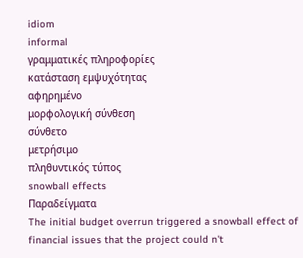idiom
informal
γραμματικές πληροφορίες
κατάσταση εμψυχότητας
αφηρημένο
μορφολογική σύνθεση
σύνθετο
μετρήσιμο
πληθυντικός τύπος
snowball effects
Παραδείγματα
The initial budget overrun triggered a snowball effect of financial issues that the project could n't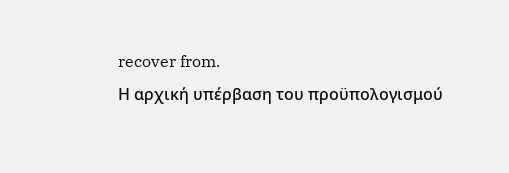recover from.
Η αρχική υπέρβαση του προϋπολογισμού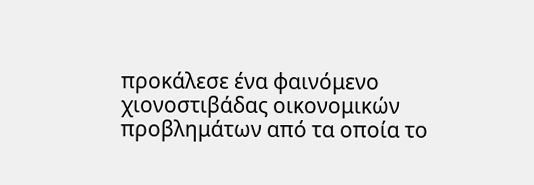προκάλεσε ένα φαινόμενο χιονοστιβάδας οικονομικών προβλημάτων από τα οποία το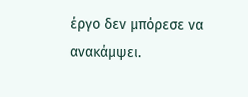έργο δεν μπόρεσε να ανακάμψει.